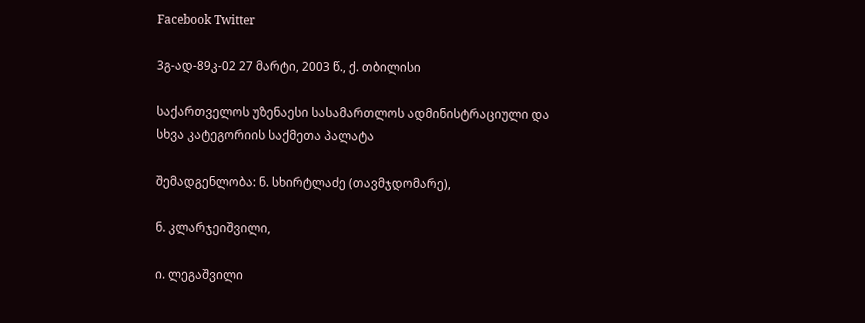Facebook Twitter

3გ-ად-89კ-02 27 მარტი, 2003 წ., ქ. თბილისი

საქართველოს უზენაესი სასამართლოს ადმინისტრაციული და სხვა კატეგორიის საქმეთა პალატა

შემადგენლობა: ნ. სხირტლაძე (თავმჯდომარე),

ნ. კლარჯეიშვილი,

ი. ლეგაშვილი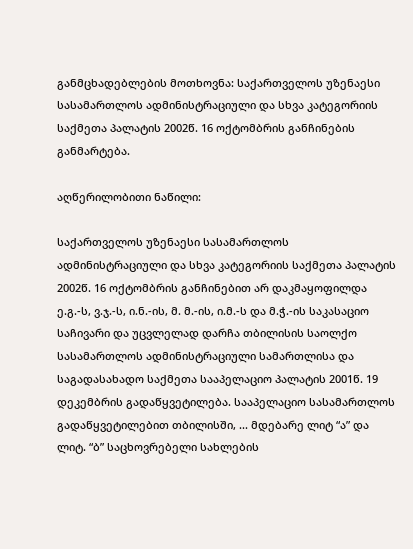განმცხადებლების მოთხოვნა: საქართველოს უზენაესი სასამართლოს ადმინისტრაციული და სხვა კატეგორიის საქმეთა პალატის 2002წ. 16 ოქტომბრის განჩინების განმარტება.

აღწერილობითი ნაწილი:

საქართველოს უზენაესი სასამართლოს ადმინისტრაციული და სხვა კატეგორიის საქმეთა პალატის 2002წ. 16 ოქტომბრის განჩინებით არ დაკმაყოფილდა ე.გ.-ს, ვ.ჯ.-ს, ი.ნ.-ის, მ. მ.-ის, ი.მ.-ს და მ.ჭ.-ის საკასაციო საჩივარი და უცვლელად დარჩა თბილისის საოლქო სასამართლოს ადმინისტრაციული სამართლისა და საგადასახადო საქმეთა სააპელაციო პალატის 2001წ. 19 დეკემბრის გადაწყვეტილება. სააპელაციო სასამართლოს გადაწყვეტილებით თბილისში, ... მდებარე ლიტ “ა” და ლიტ. “ბ” საცხოვრებელი სახლების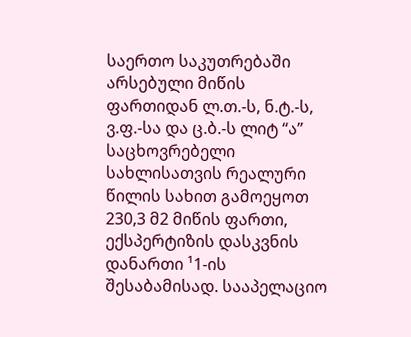საერთო საკუთრებაში არსებული მიწის ფართიდან ლ.თ.-ს, ნ.ტ.-ს, ვ.ფ.-სა და ც.ბ.-ს ლიტ “ა” საცხოვრებელი სახლისათვის რეალური წილის სახით გამოეყოთ 230,3 მ2 მიწის ფართი, ექსპერტიზის დასკვნის დანართი ¹1-ის შესაბამისად. სააპელაციო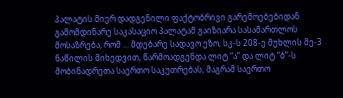პალატის მიერ დადგენილი ფაქტობრივი გარემოებებიდან გამომდინარე საკასაციო პალატამ გაიზიარა სასამართლოს მოსაზრება, რომ ... მდებარე სადავო ეზო, სკ-ს 208-ე მუხლის მე-3 ნაწილის მიხედვით, წარმოადგენდა ლიტ “ა” და ლიტ “ბ”-ს მობინადრეთა საერთო საკუთრებას, მაგრამ საერთო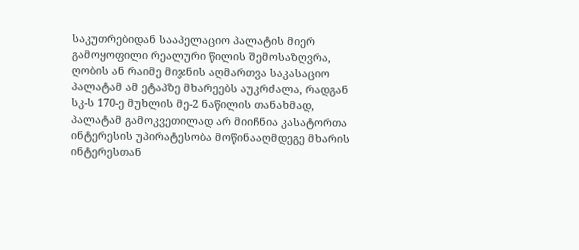საკუთრებიდან სააპელაციო პალატის მიერ გამოყოფილი რეალური წილის შემოსაზღვრა, ღობის ან რაიმე მიჯნის აღმართვა საკასაციო პალატამ ამ ეტაპზე მხარეებს აუკრძალა, რადგან სკ-ს 170-ე მუხლის მე-2 ნაწილის თანახმად, პალატამ გამოკვეთილად არ მიიჩნია კასატორთა ინტერესის უპირატესობა მოწინააღმდეგე მხარის ინტერესთან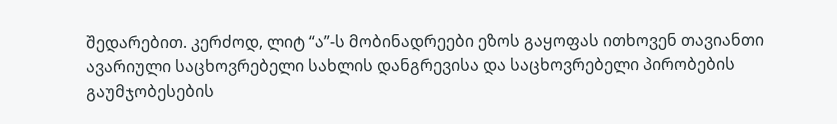შედარებით. კერძოდ, ლიტ “ა”-ს მობინადრეები ეზოს გაყოფას ითხოვენ თავიანთი ავარიული საცხოვრებელი სახლის დანგრევისა და საცხოვრებელი პირობების გაუმჯობესების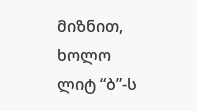მიზნით, ხოლო ლიტ “ბ”-ს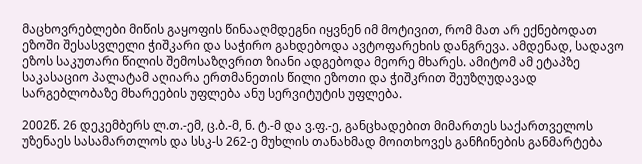მაცხოვრებლები მიწის გაყოფის წინააღმდეგნი იყვნენ იმ მოტივით, რომ მათ არ ექნებოდათ ეზოში შესასვლელი ჭიშკარი და საჭირო გახდებოდა ავტოფარეხის დანგრევა. ამდენად, სადავო ეზოს საკუთარი წილის შემოსაზღვრით ზიანი ადგებოდა მეორე მხარეს. ამიტომ ამ ეტაპზე საკასაციო პალატამ აღიარა ერთმანეთის წილი ეზოთი და ჭიშკრით შეუზღუდავად სარგებლობაზე მხარეების უფლება ანუ სერვიტუტის უფლება.

2002წ. 26 დეკემბერს ლ.თ.-ემ, ც.ბ.-მ, ნ. ტ.-მ და ვ.ფ.-ე, განცხადებით მიმართეს საქართველოს უზენაეს სასამართლოს და სსკ-ს 262-ე მუხლის თანახმად მოითხოვეს განჩინების განმარტება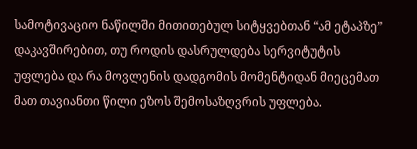სამოტივაციო ნაწილში მითითებულ სიტყვებთან “ამ ეტაპზე” დაკავშირებით, თუ როდის დასრულდება სერვიტუტის უფლება და რა მოვლენის დადგომის მომენტიდან მიეცემათ მათ თავიანთი წილი ეზოს შემოსაზღვრის უფლება.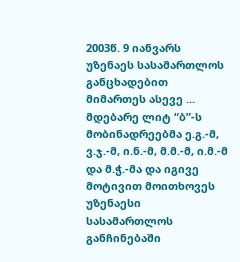2003წ. 9 იანვარს უზენაეს სასამართლოს განცხადებით მიმართეს ასევე ... მდებარე ლიტ “ბ”-ს მობინადრეებმა ე.გ.-მ, ვ.ჯ.-მ, ი.ნ.-მ, მ.მ.-მ, ი.მ.-მ და მ.ჭ.-მა და იგივე მოტივით მოითხოვეს უზენაესი სასამართლოს განჩინებაში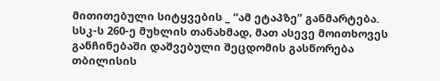მითითებული სიტყვების _ “ამ ეტაპზე” განმარტება. სსკ-ს 260-ე მუხლის თანახმად, მათ ასევე მოითხოვეს განჩინებაში დაშვებული შეცდომის გასწორება თბილისის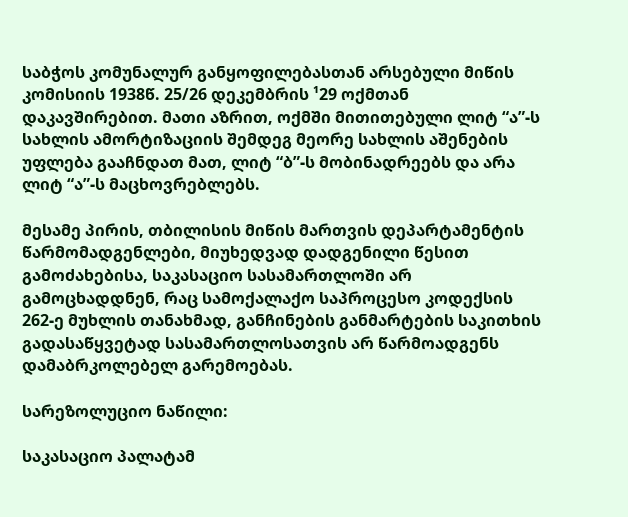საბჭოს კომუნალურ განყოფილებასთან არსებული მიწის კომისიის 1938წ. 25/26 დეკემბრის ¹29 ოქმთან დაკავშირებით. მათი აზრით, ოქმში მითითებული ლიტ “ა”-ს სახლის ამორტიზაციის შემდეგ მეორე სახლის აშენების უფლება გააჩნდათ მათ, ლიტ “ბ”-ს მობინადრეებს და არა ლიტ “ა”-ს მაცხოვრებლებს.

მესამე პირის, თბილისის მიწის მართვის დეპარტამენტის წარმომადგენლები, მიუხედვად დადგენილი წესით გამოძახებისა, საკასაციო სასამართლოში არ გამოცხადდნენ, რაც სამოქალაქო საპროცესო კოდექსის 262-ე მუხლის თანახმად, განჩინების განმარტების საკითხის გადასაწყვეტად სასამართლოსათვის არ წარმოადგენს დამაბრკოლებელ გარემოებას.

სარეზოლუციო ნაწილი:

საკასაციო პალატამ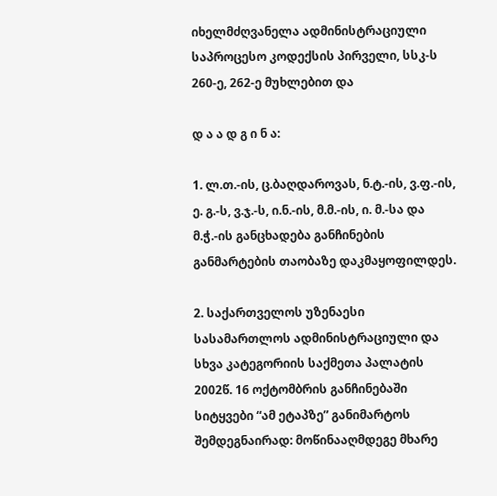იხელმძღვანელა ადმინისტრაციული საპროცესო კოდექსის პირველი, სსკ-ს 260-ე, 262-ე მუხლებით და

დ ა ა დ გ ი ნ ა:

1. ლ.თ.-ის, ც.ბაღდაროვას, ნ.ტ.-ის, ვ.ფ.-ის, ე. გ.-ს, ვ.ჯ.-ს, ი.ნ.-ის, მ.მ.-ის, ი. მ.-სა და მ.ჭ.-ის განცხადება განჩინების განმარტების თაობაზე დაკმაყოფილდეს.

2. საქართველოს უზენაესი სასამართლოს ადმინისტრაციული და სხვა კატეგორიის საქმეთა პალატის 2002წ. 16 ოქტომბრის განჩინებაში სიტყვები “ამ ეტაპზე” განიმარტოს შემდეგნაირად: მოწინააღმდეგე მხარე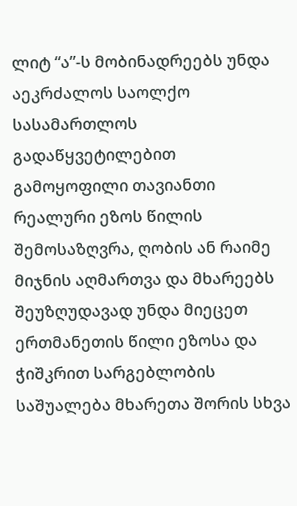ლიტ “ა”-ს მობინადრეებს უნდა აეკრძალოს საოლქო სასამართლოს გადაწყვეტილებით გამოყოფილი თავიანთი რეალური ეზოს წილის შემოსაზღვრა, ღობის ან რაიმე მიჯნის აღმართვა და მხარეებს შეუზღუდავად უნდა მიეცეთ ერთმანეთის წილი ეზოსა და ჭიშკრით სარგებლობის საშუალება მხარეთა შორის სხვა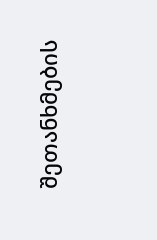შეთანხმების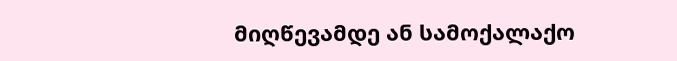მიღწევამდე ან სამოქალაქო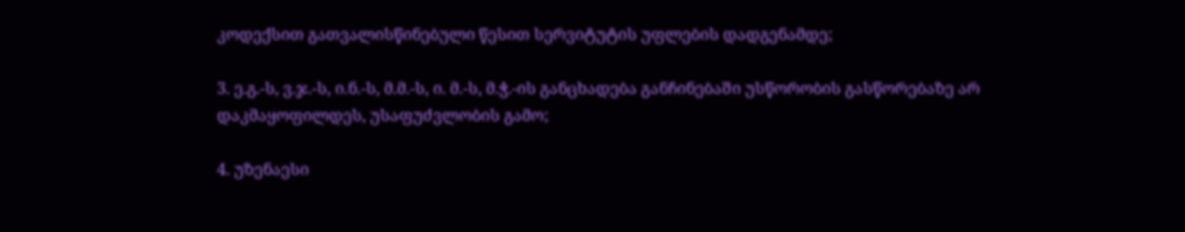კოდექსით გათვალისწინებული წესით სერვიტუტის უფლების დადგენამდე;

3. ე.გ.-ს, ვ.ჯ.-ს, ი.ნ.-ს, მ.მ.-ს, ი. მ.-ს, მ.ჭ.-ის განცხადება განჩინებაში უსწორობის გასწორებაზე არ დაკმაყოფილდეს, უსაფუძვლობის გამო;

4. უზენაესი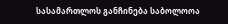სასამართლოს განჩინება საბოლოოა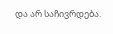და არ საჩივრდება.